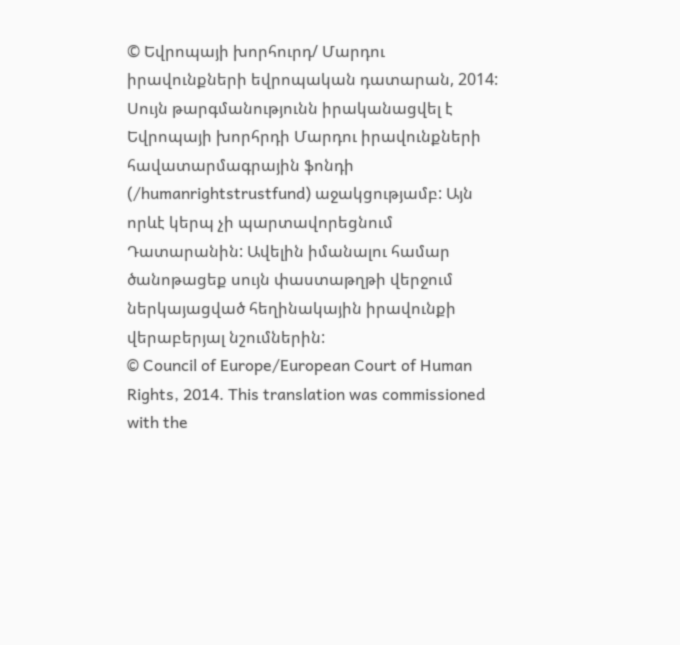© Եվրոպայի խորհուրդ/ Մարդու իրավունքների եվրոպական դատարան, 2014: Սույն թարգմանությունն իրականացվել է Եվրոպայի խորհրդի Մարդու իրավունքների հավատարմագրային ֆոնդի (/humanrightstrustfund) աջակցությամբ: Այն որևէ կերպ չի պարտավորեցնում Դատարանին: Ավելին իմանալու համար ծանոթացեք սույն փաստաթղթի վերջում ներկայացված հեղինակային իրավունքի վերաբերյալ նշումներին:
© Council of Europe/European Court of Human Rights, 2014. This translation was commissioned with the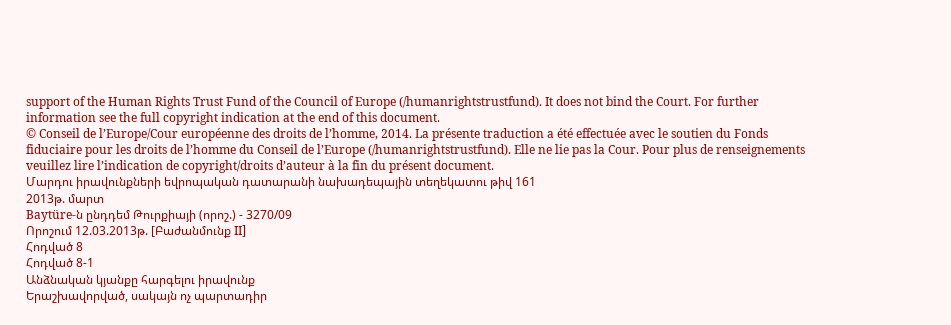support of the Human Rights Trust Fund of the Council of Europe (/humanrightstrustfund). It does not bind the Court. For further information see the full copyright indication at the end of this document.
© Conseil de l’Europe/Cour européenne des droits de l’homme, 2014. La présente traduction a été effectuée avec le soutien du Fonds fiduciaire pour les droits de l’homme du Conseil de l’Europe (/humanrightstrustfund). Elle ne lie pas la Cour. Pour plus de renseignements veuillez lire l’indication de copyright/droits d’auteur à la fin du présent document.
Մարդու իրավունքների եվրոպական դատարանի նախադեպային տեղեկատու թիվ 161
2013թ. մարտ
Baytüre-ն ընդդեմ Թուրքիայի (որոշ.) - 3270/09
Որոշում 12.03.2013թ. [Բաժանմունք II]
Հոդված 8
Հոդված 8-1
Անձնական կյանքը հարգելու իրավունք
Երաշխավորված, սակայն ոչ պարտադիր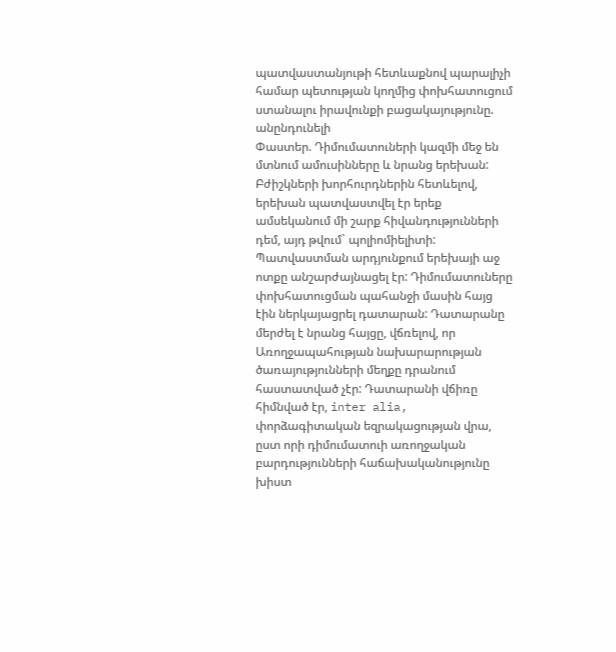պատվաստանյութի հետևաքնով պարալիչի համար պետության կողմից փոխհատուցում ստանալու իրավունքի բացակայությունը. անընդունելի
Փաստեր. Դիմումատուների կազմի մեջ են մտնում ամուսինները և նրանց երեխան: Բժիշկների խորհուրդներին հետևելով, երեխան պատվաստվել էր երեք ամսեկանում մի շարք հիվանդությունների դեմ, այդ թվում` պոլիոմիելիտի: Պատվաստման արդյունքում երեխայի աջ ոտքը անշարժայնացել էր: Դիմումատուները փոխհատուցման պահանջի մասին հայց էին ներկայացրել դատարան: Դատարանը մերժել է նրանց հայցը, վճռելով, որ Առողջապահության նախարարության ծառայությունների մեղքը դրանում հաստատված չէր: Դատարանի վճիռը հիմնված էր, inter alia, փորձագիտական եզրակացության վրա, ըստ որի դիմումատուի առողջական բարդությունների հաճախականությունը խիստ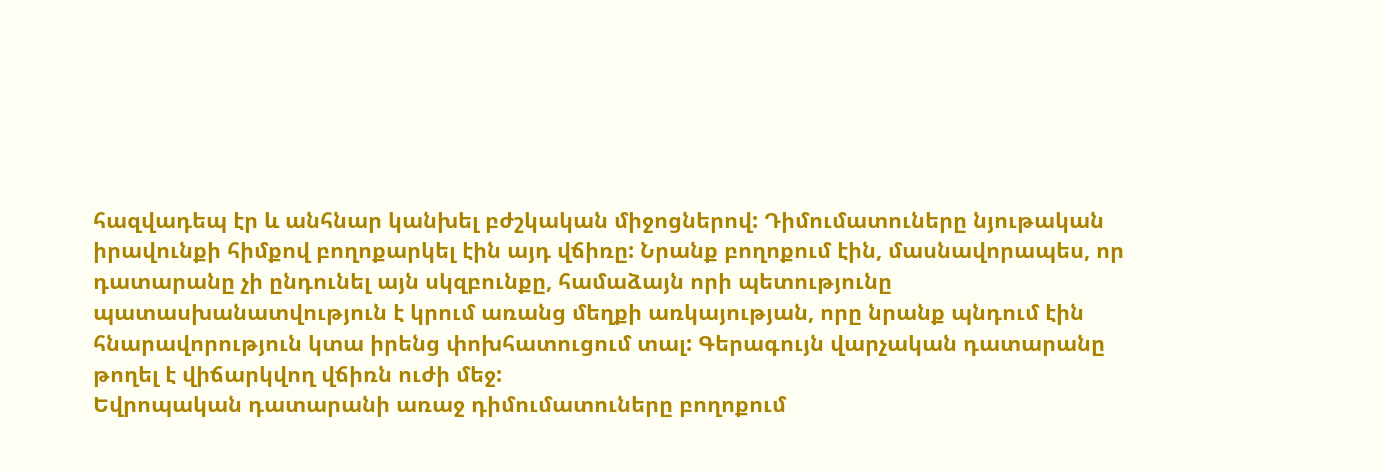հազվադեպ էր և անհնար կանխել բժշկական միջոցներով: Դիմումատուները նյութական իրավունքի հիմքով բողոքարկել էին այդ վճիռը: Նրանք բողոքում էին, մասնավորապես, որ դատարանը չի ընդունել այն սկզբունքը, համաձայն որի պետությունը պատասխանատվություն է կրում առանց մեղքի առկայության, որը նրանք պնդում էին հնարավորություն կտա իրենց փոխհատուցում տալ: Գերագույն վարչական դատարանը թողել է վիճարկվող վճիռն ուժի մեջ:
Եվրոպական դատարանի առաջ դիմումատուները բողոքում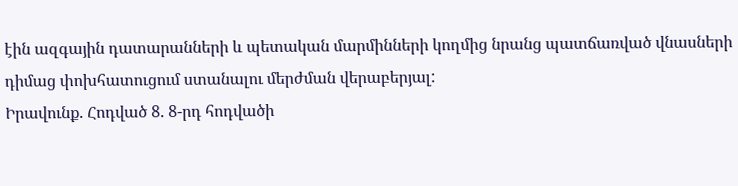էին ազգային դատարանների և պետական մարմինների կողմից նրանց պատճառված վնասների դիմաց փոխհատուցում ստանալու մերժման վերաբերյալ:
Իրավունք. Հոդված 8. 8-րդ հոդվածի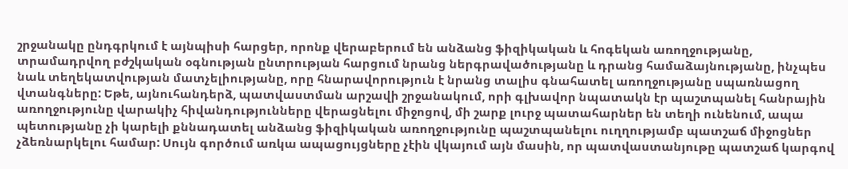շրջանակը ընդգրկում է այնպիսի հարցեր, որոնք վերաբերում են անձանց ֆիզիկական և հոգեկան առողջությանը, տրամադրվող բժշկական օգնության ընտրության հարցում նրանց ներգրավածությանը և դրանց համաձայնությանը, ինչպես նաև տեղեկատվության մատչելիությանը, որը հնարավորություն է նրանց տալիս գնահատել առողջությանը սպառնացող վտանգները: Եթե, այնուհանդերձ, պատվաստման արշավի շրջանակում, որի գլխավոր նպատակն էր պաշտպանել հանրային առողջությունը վարակիչ հիվանդությունները վերացնելու միջոցով, մի շարք լուրջ պատահարներ են տեղի ունենում, ապա պետությանը չի կարելի քննադատել անձանց ֆիզիկական առողջությունը պաշտպանելու ուղղությամբ պատշաճ միջոցներ չձեռնարկելու համար: Սույն գործում առկա ապացույցները չէին վկայում այն մասին, որ պատվաստանյութը պատշաճ կարգով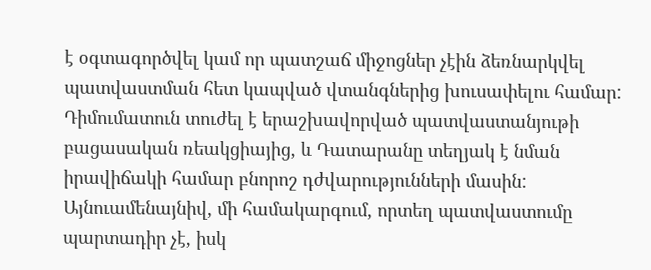է օգտագործվել կամ որ պատշաճ միջոցներ չէին ձեռնարկվել պատվաստման հետ կապված վտանգներից խուսափելու համար: Դիմումատուն տուժել է երաշխավորված պատվաստանյութի բացասական ռեակցիայից, և Դատարանը տեղյակ է նման իրավիճակի համար բնորոշ դժվարությունների մասին: Այնուամենայնիվ, մի համակարգում, որտեղ պատվաստումը պարտադիր չէ, իսկ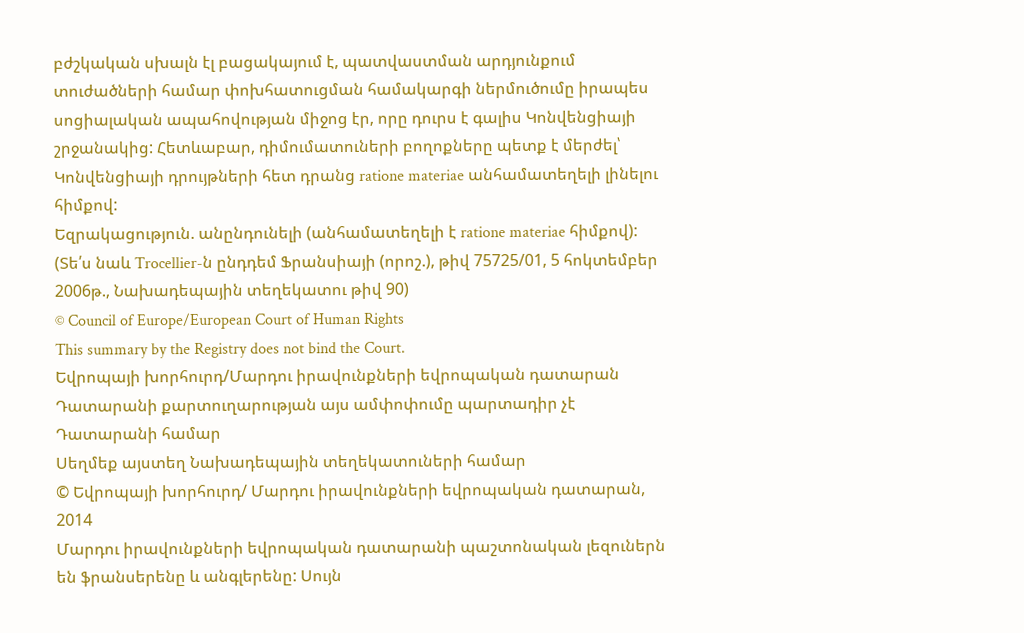բժշկական սխալն էլ բացակայում է, պատվաստման արդյունքում տուժածների համար փոխհատուցման համակարգի ներմուծումը իրապես սոցիալական ապահովության միջոց էր, որը դուրս է գալիս Կոնվենցիայի շրջանակից: Հետևաբար, դիմումատուների բողոքները պետք է մերժել՝ Կոնվենցիայի դրույթների հետ դրանց ratione materiae անհամատեղելի լինելու հիմքով:
Եզրակացություն. անընդունելի (անհամատեղելի է ratione materiae հիմքով):
(Տե՛ս նաև Trocellier-ն ընդդեմ Ֆրանսիայի (որոշ.), թիվ 75725/01, 5 հոկտեմբեր 2006թ., Նախադեպային տեղեկատու թիվ 90)
© Council of Europe/European Court of Human Rights
This summary by the Registry does not bind the Court.
Եվրոպայի խորհուրդ/Մարդու իրավունքների եվրոպական դատարան
Դատարանի քարտուղարության այս ամփոփումը պարտադիր չէ Դատարանի համար
Սեղմեք այստեղ Նախադեպային տեղեկատուների համար
© Եվրոպայի խորհուրդ/ Մարդու իրավունքների եվրոպական դատարան, 2014
Մարդու իրավունքների եվրոպական դատարանի պաշտոնական լեզուներն են ֆրանսերենը և անգլերենը: Սույն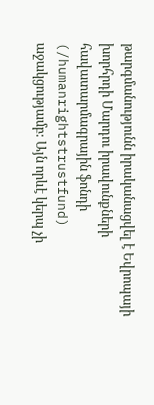թարգմանությունն իրականացվել է Եվրոպայի խորհրդի Մարդու իրավունքների հավատարմագրային ֆոնդի (/humanrightstrustfund) աջակցությամբ: Այն որևէ կերպ չի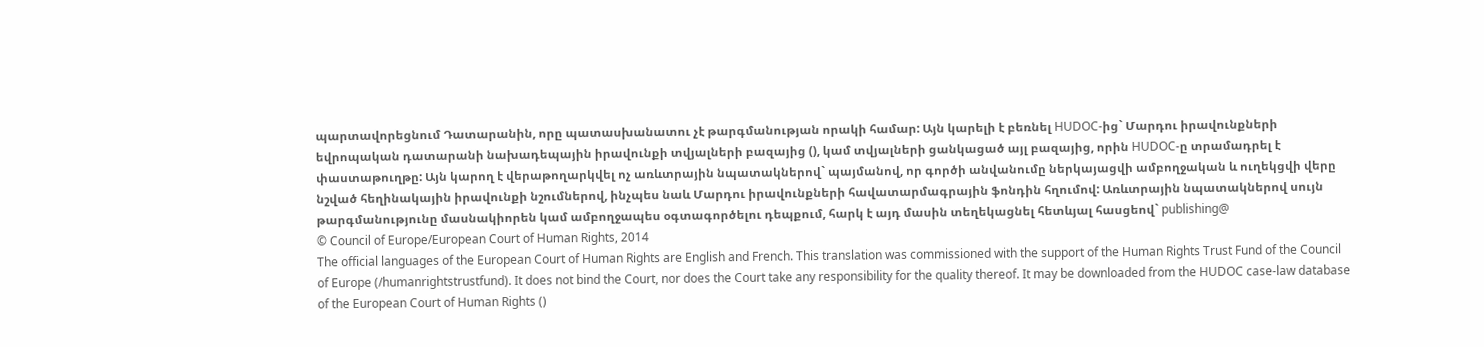պարտավորեցնում Դատարանին, որը պատասխանատու չէ թարգմանության որակի համար: Այն կարելի է բեռնել HUDOC-ից` Մարդու իրավունքների եվրոպական դատարանի նախադեպային իրավունքի տվյալների բազայից (), կամ տվյալների ցանկացած այլ բազայից, որին HUDOC-ը տրամադրել է փաստաթուղթը: Այն կարող է վերաթողարկվել ոչ առևտրային նպատակներով` պայմանով, որ գործի անվանումը ներկայացվի ամբողջական և ուղեկցվի վերը նշված հեղինակային իրավունքի նշումներով, ինչպես նաև Մարդու իրավունքների հավատարմագրային ֆոնդին հղումով: Առևտրային նպատակներով սույն թարգմանությունը մասնակիորեն կամ ամբողջապես օգտագործելու դեպքում, հարկ է այդ մասին տեղեկացնել հետևյալ հասցեով` publishing@
© Council of Europe/European Court of Human Rights, 2014
The official languages of the European Court of Human Rights are English and French. This translation was commissioned with the support of the Human Rights Trust Fund of the Council of Europe (/humanrightstrustfund). It does not bind the Court, nor does the Court take any responsibility for the quality thereof. It may be downloaded from the HUDOC case-law database of the European Court of Human Rights ()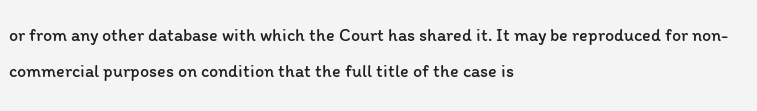or from any other database with which the Court has shared it. It may be reproduced for non-commercial purposes on condition that the full title of the case is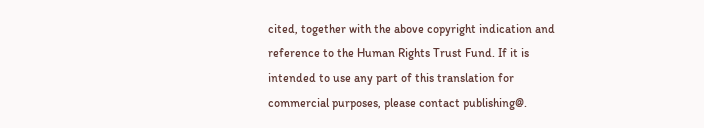cited, together with the above copyright indication and reference to the Human Rights Trust Fund. If it is intended to use any part of this translation for commercial purposes, please contact publishing@.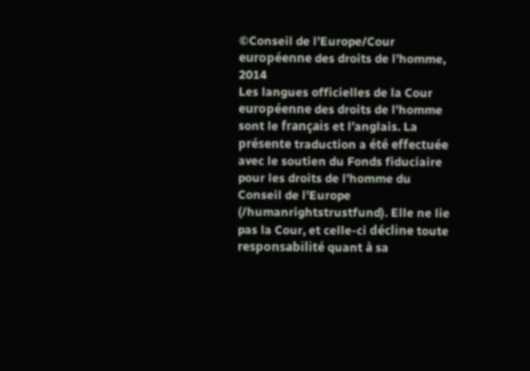©Conseil de l’Europe/Cour européenne des droits de l’homme, 2014
Les langues officielles de la Cour européenne des droits de l’homme sont le français et l’anglais. La présente traduction a été effectuée avec le soutien du Fonds fiduciaire pour les droits de l’homme du Conseil de l’Europe (/humanrightstrustfund). Elle ne lie pas la Cour, et celle-ci décline toute responsabilité quant à sa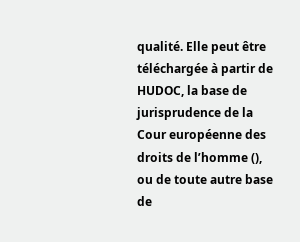qualité. Elle peut être téléchargée à partir de HUDOC, la base de jurisprudence de la Cour européenne des droits de l’homme (), ou de toute autre base de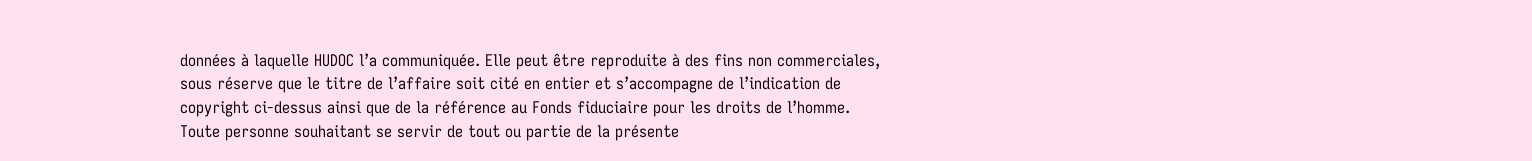données à laquelle HUDOC l’a communiquée. Elle peut être reproduite à des fins non commerciales, sous réserve que le titre de l’affaire soit cité en entier et s’accompagne de l’indication de copyright ci-dessus ainsi que de la référence au Fonds fiduciaire pour les droits de l’homme. Toute personne souhaitant se servir de tout ou partie de la présente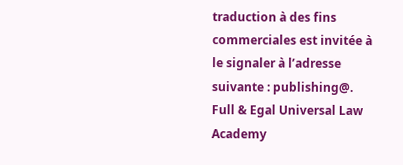traduction à des fins commerciales est invitée à le signaler à l’adresse suivante : publishing@.
Full & Egal Universal Law Academy